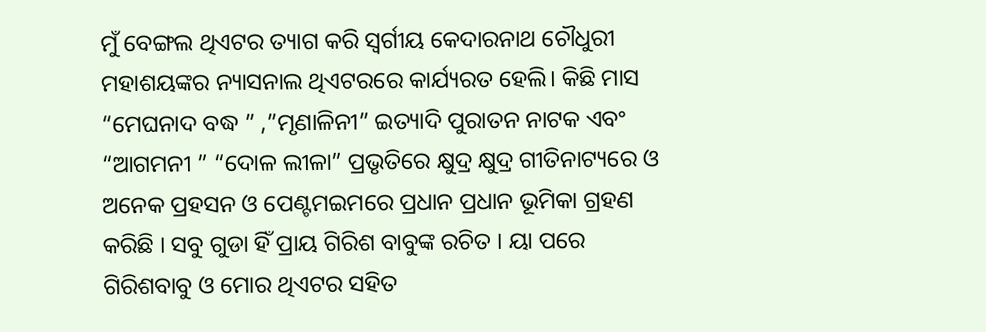ମୁଁ ବେଙ୍ଗଲ ଥିଏଟର ତ୍ୟାଗ କରି ସ୍ଵର୍ଗୀୟ କେଦାରନାଥ ଚୌଧୁରୀ ମହାଶୟଙ୍କର ନ୍ୟାସନାଲ ଥିଏଟରରେ କାର୍ଯ୍ୟରତ ହେଲି। କିଛି ମାସ “ମେଘନାଦ ବଦ୍ଧ ” ,”ମୃଣାଳିନୀ” ଇତ୍ୟାଦି ପୁରାତନ ନାଟକ ଏବଂ “ଆଗମନୀ ” “ଦୋଳ ଲୀଳା” ପ୍ରଭୃତିରେ କ୍ଷୁଦ୍ର କ୍ଷୁଦ୍ର ଗୀତିନାଟ୍ୟରେ ଓ ଅନେକ ପ୍ରହସନ ଓ ପେଣ୍ଟମଇମରେ ପ୍ରଧାନ ପ୍ରଧାନ ଭୂମିକା ଗ୍ରହଣ କରିଛି । ସବୁ ଗୁଡା ହିଁ ପ୍ରାୟ ଗିରିଶ ବାବୁଙ୍କ ରଚିତ । ୟା ପରେ ଗିରିଶବାବୁ ଓ ମୋର ଥିଏଟର ସହିତ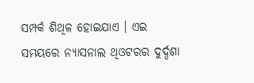ସମ୍ପର୍କ ଶିଥିଳ ହୋଇଯାଏ । ଏଇ ସମୟରେ ନ୍ୟାସନାଲ ଥିଓଟରର ଦୁର୍ଦ୍ଦଶା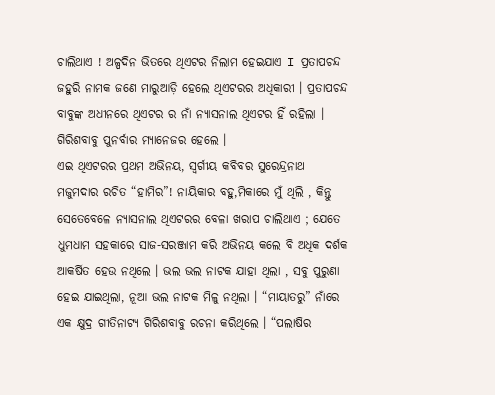ଚାଲିଥାଏ ! ଅଳ୍ପଦିନ ଭିତରେ ଥିଏଟର ନିଲାମ ହେଇଯାଏ I ପ୍ରତାପଚନ୍ଦ ଜହୁରି ନାମକ ଜଣେ ମାରୁଆଡ଼ି ହେଲେ ଥିଏଟରର ଅଧିକାରୀ । ପ୍ରତାପଚନ୍ଦ ବାବୁଙ୍କ ଅଧୀନରେ ଥିଏଟର ର ନାଁ ନ୍ୟାସନାଲ ଥିଏଟର ହିଁ ରହିଲା । ଗିରିଶବାବୁ ପୁନର୍ବାର ମ୍ୟାନେଜର ହେଲେ ।
ଏଇ ଥିଏଟରର ପ୍ରଥମ ଅଭିନୟ, ସ୍ଵର୍ଗୀୟ କବିବର ସୁରେନ୍ଦ୍ରନାଥ ମଜୁମଦାର ରଚିତ “ହାମିର”! ନାୟିକାର ବହୁ,ମିକାରେ ମୁଁ ଥିଲି , କିନ୍ତୁ ସେତେବେଳେ ନ୍ୟାସନାଲ ଥିଏଟରର ବେଳା ଖରାପ ଚାଲିଥାଏ ; ଯେତେ ଧୁମଧାମ ସହକାରେ ସାଜ-ସରଞ୍ଜାମ କରି ଅଭିନୟ କଲେ ବି ଅଧିକ ଦର୍ଶକ ଆକର୍ଷିତ ହେଉ ନଥିଲେ । ଭଲ ଭଲ ନାଟକ ଯାହା ଥିଲା , ସବୁ ପୁରୁଣା ହେଇ ଯାଇଥିଲା, ନୂଆ ଭଲ ନାଟକ ମିଳୁ ନଥିଲା । “ମାୟାତରୁ” ନାଁରେ ଏକ କ୍ଷୁଦ୍ର ଗୀତିନାଟ୍ୟ ଗିରିଶବାବୁ ରଚନା କରିଥିଲେ । “ପଲାଷିର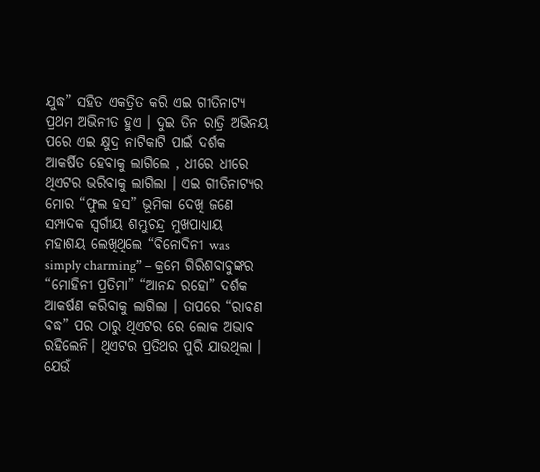ଯୁଦ୍ଧ” ସହିତ ଏକତ୍ରିତ କରି ଏଇ ଗୀତିନାଟ୍ୟ ପ୍ରଥମ ଅଭିନୀତ ହୁଏ । ଦୁଇ ତିନ ରାତ୍ରି ଅଭିନୟ ପରେ ଏଇ କ୍ଷୁଦ୍ର ନାଟିକାଟି ପାଇଁ ଦର୍ଶକ ଆକର୍ଷିତ ହେବାକୁ ଲାଗିଲେ , ଧୀରେ ଧୀରେ ଥିଏଟର ଭରିବାକୁ ଲାଗିଲା । ଏଇ ଗୀତିନାଟ୍ୟର ମୋର “ଫୁଲ ହସ” ଭୂମିକା ଦେଖି ଜଣେ ସମ୍ପାଦକ ସ୍ଵର୍ଗୀୟ ଶମ୍ଭୁଚନ୍ଦ୍ର ମୁଖପାଧ୍ୟାୟ ମହାଶୟ ଲେଖିଥିଲେ “ବିନୋଦିନୀ was simply charming” – କ୍ରମେ ଗିରିଶବାବୁଙ୍କର “ମୋହିନୀ ପ୍ରତିମା” “ଆନନ୍ଦ ରହୋ” ଦର୍ଶକ ଆକର୍ଷଣ କରିବାକୁ ଲାଗିଲା । ତାପରେ “ରାବଣ ବଦ୍ଧ” ପର ଠାରୁ ଥିଏଟର ରେ ଲୋକ ଅଭାବ ରହିଲେନି। ଥିଏଟର ପ୍ରତିଥର ପୁରି ଯାଉଥିଲା ।
ଯେଉଁ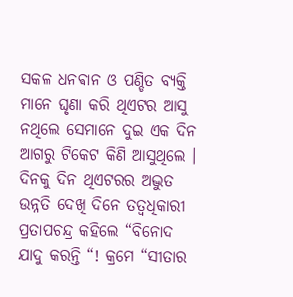ସକଳ ଧନଵାନ ଓ ପଣ୍ଡିତ ବ୍ୟକ୍ତି ମାନେ ଘୃଣା କରି ଥିଏଟର ଆସୁ ନଥିଲେ ସେମାନେ ଦୁଇ ଏକ ଦିନ ଆଗରୁ ଟିକେଟ କିଣି ଆସୁଥିଲେ । ଦିନକୁ ଦିନ ଥିଏଟରର ଅଦ୍ଭୁତ ଉନ୍ନତି ଦେଖି ଦିନେ ତତ୍ଵଧିକାରୀ ପ୍ରତାପଚନ୍ଦ୍ର କହିଲେ “ବିନୋଦ ଯାଦୁ କରନ୍ତି “! କ୍ରମେ “ସୀତାର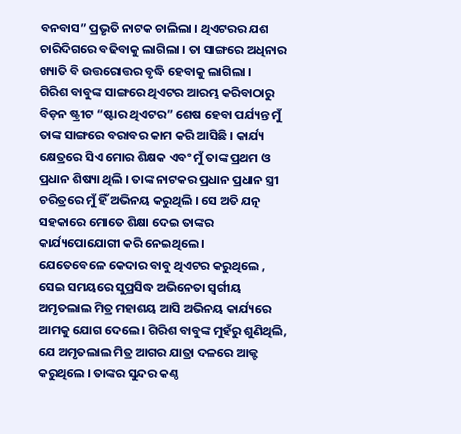ବନବାସ” ପ୍ରଭୃତି ନାଟକ ଚାଲିଲା । ଥିଏଟରର ଯଶ ଚାରିଦିଗରେ ବଢିବାକୁ ଲାଗିଲା । ତା ସାଙ୍ଗରେ ଅଧିନାର ଖ୍ୟାତି ବି ଉତ୍ତରୋତ୍ତର ବୃଦ୍ଧି ହେବାକୁ ଲାଗିଲା ।
ଗିରିଶ ବାବୁଙ୍କ ସାଙ୍ଗରେ ଥିଏଟର ଆରମ୍ଭ କରିବାଠାରୁ ବିଡ଼ନ ଷ୍ଟ୍ରୀଟ “ଷ୍ଟାର ଥିଏଟର” ଶେଷ ହେବା ପର୍ଯ୍ୟନ୍ତ ମୁଁ ତାଙ୍କ ସାଙ୍ଗରେ ବରାବର କାମ କରି ଆସିଛି । କାର୍ଯ୍ୟ କ୍ଷେତ୍ରରେ ସିଏ ମୋର ଶିକ୍ଷକ ଏବଂ ମୁଁ ତାଙ୍କ ପ୍ରଥମ ଓ ପ୍ରଧାନ ଶିଷ୍ୟା ଥିଲି । ତାଙ୍କ ନାଟକର ପ୍ରଧାନ ପ୍ରଧାନ ସ୍ତ୍ରୀ ଚରିତ୍ରରେ ମୁଁ ହିଁ ଅଭିନୟ କରୁଥିଲି । ସେ ଅତି ଯତ୍ନ ସହକାରେ ମୋତେ ଶିକ୍ଷା ଦେଇ ତାଙ୍କର କାର୍ଯ୍ୟପୋଯୋଗୀ କରି ନେଇଥିଲେ ।
ଯେତେବେଳେ କେଦାର ବାବୁ ଥିଏଟର କରୁଥିଲେ , ସେଇ ସମୟରେ ସୁପ୍ରସିଦ୍ଧ ଅଭିନେତା ସ୍ଵର୍ଗୀୟ ଅମୃତଲାଲ ମିତ୍ର ମହାଶୟ ଆସି ଅଭିନୟ କାର୍ଯ୍ୟରେ ଆମକୁ ଯୋଗ ଦେଲେ। ଗିରିଶ ବାବୁଙ୍କ ମୁହଁରୁ ଶୁଣିଥିଲି, ଯେ ଅମୃତଲାଲ ମିତ୍ର ଆଗର ଯାତ୍ରା ଦଳରେ ଆକ୍ଟ କରୁଥିଲେ । ତାଙ୍କର ସୁନ୍ଦର କଣ୍ଠ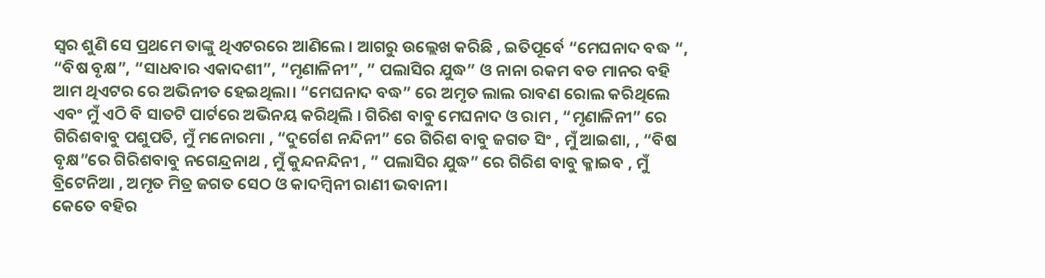ସ୍ୱର ଶୁଣି ସେ ପ୍ରଥମେ ତାଙ୍କୁ ଥିଏଟରରେ ଆଣିଲେ । ଆଗରୁ ଉଲ୍ଲେଖ କରିଛି , ଇତିପୂର୍ବେ “ମେଘନାଦ ବଦ୍ଧ “, “ବିଷ ବୃକ୍ଷ”, “ସାଧବାର ଏକାଦଶୀ”, “ମୃଣାଳିନୀ”, ” ପଲାସିର ଯୁଦ୍ଧ” ଓ ନାନା ରକମ ବଡ ମାନର ବହି ଆମ ଥିଏଟର ରେ ଅଭିନୀତ ହେଇଥିଲା। “ମେଘନାଦ ବଦ୍ଧ” ରେ ଅମୃତ ଲାଲ ରାବଣ ରୋଲ କରିଥିଲେ ଏବଂ ମୁଁ ଏଠି ବି ସାତଟି ପାର୍ଟରେ ଅଭିନୟ କରିଥିଲି । ଗିରିଶ ବାବୁ ମେଘନାଦ ଓ ରାମ , “ମୃଣାଳିନୀ” ରେ ଗିରିଶବାବୁ ପଶୁପତି, ମୁଁ ମନୋରମା , “ଦୁର୍ଗେଶ ନନ୍ଦିନୀ” ରେ ଗିରିଶ ବାବୁ ଜଗତ ସିଂ , ମୁଁ ଆଇଶା, , “ବିଷ ବୃକ୍ଷ”ରେ ଗିରିଶବାବୁ ନଗେନ୍ଦ୍ରନାଥ , ମୁଁ କୁନ୍ଦନନ୍ଦିନୀ , ” ପଲାସିର ଯୁଦ୍ଧ” ରେ ଗିରିଶ ବାବୁ କ୍ଳାଇବ , ମୁଁ ବ୍ରିଟେନିଆ , ଅମୃତ ମିତ୍ର ଜଗତ ସେଠ ଓ କାଦମ୍ବିନୀ ରାଣୀ ଭବାନୀ।
କେତେ ବହିର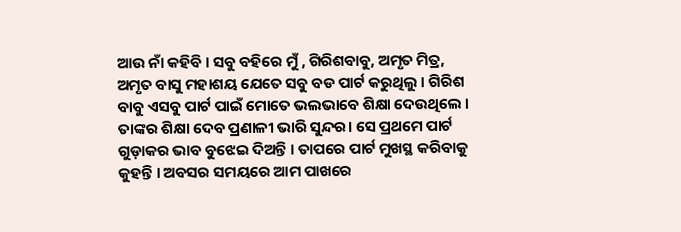ଆଉ ନାଁ କହିବି । ସବୁ ବହିରେ ମୁଁ , ଗିରିଶବାବୁ, ଅମୃତ ମିତ୍ର, ଅମୃତ ବାସୁ ମହାଶୟ ଯେତେ ସବୁ ବଡ ପାର୍ଟ କରୁଥିଲୁ । ଗିରିଶ ବାବୁ ଏସବୁ ପାର୍ଟ ପାଇଁ ମୋତେ ଭଲଭାବେ ଶିକ୍ଷା ଦେଉଥିଲେ । ତାଙ୍କର ଶିକ୍ଷା ଦେବ ପ୍ରଣାଳୀ ଭାରି ସୁନ୍ଦର। ସେ ପ୍ରଥମେ ପାର୍ଟ ଗୁଡ଼ାକର ଭାବ ବୁଝେଇ ଦିଅନ୍ତି । ତାପରେ ପାର୍ଟ ମୁଖସ୍ଥ କରିବାକୁ କୁହନ୍ତି । ଅବସର ସମୟରେ ଆମ ପାଖରେ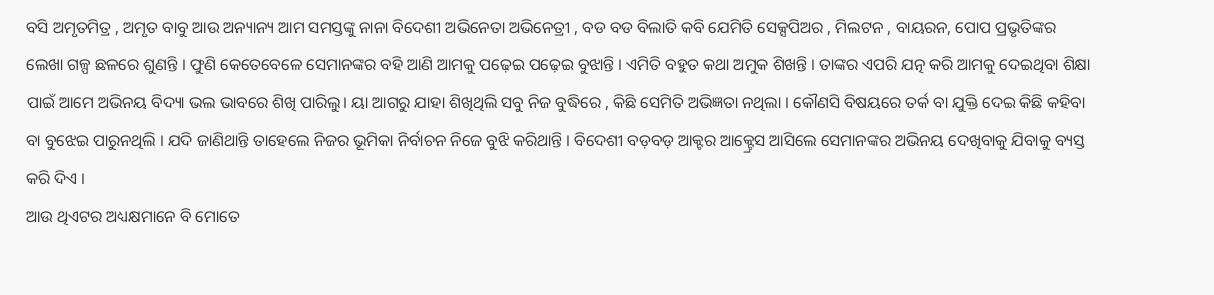ବସି ଅମୃତମିତ୍ର , ଅମୃତ ବାବୁ ଆଉ ଅନ୍ୟାନ୍ୟ ଆମ ସମସ୍ତଙ୍କୁ ନାନା ବିଦେଶୀ ଅଭିନେତା ଅଭିନେତ୍ରୀ , ବଡ ବଡ ବିଲାତି କବି ଯେମିତି ସେକ୍ସପିଅର , ମିଲଟନ , ବାୟରନ, ପୋପ ପ୍ରଭୃତିଙ୍କର ଲେଖା ଗଳ୍ପ ଛଳରେ ଶୁଣନ୍ତି । ଫୁଣି କେତେବେଳେ ସେମାନଙ୍କର ବହି ଆଣି ଆମକୁ ପଢ଼େଇ ପଢ଼େଇ ବୁଝାନ୍ତି । ଏମିତି ବହୁତ କଥା ଅମୁକ ଶିଖନ୍ତି । ତାଙ୍କର ଏପରି ଯତ୍ନ କରି ଆମକୁ ଦେଇଥିବା ଶିକ୍ଷା ପାଇଁ ଆମେ ଅଭିନୟ ବିଦ୍ୟା ଭଲ ଭାବରେ ଶିଖି ପାରିଲୁ। ୟା ଆଗରୁ ଯାହା ଶିଖିଥିଲି ସବୁ ନିଜ ବୁଦ୍ଧିରେ , କିଛି ସେମିତି ଅଭିଜ୍ଞତା ନଥିଲା । କୌଣସି ବିଷୟରେ ତର୍କ ବା ଯୁକ୍ତି ଦେଇ କିଛି କହିବା ବା ବୁଝେଇ ପାରୁନଥିଲି । ଯଦି ଜାଣିଥାନ୍ତି ତାହେଲେ ନିଜର ଭୂମିକା ନିର୍ବାଚନ ନିଜେ ବୁଝି କରିଥାନ୍ତି । ବିଦେଶୀ ବଡ଼ବଡ଼ ଆକ୍ଟର ଆକ୍ଟ୍ରେସ ଆସିଲେ ସେମାନଙ୍କର ଅଭିନୟ ଦେଖିବାକୁ ଯିବାକୁ ବ୍ୟସ୍ତ କରି ଦିଏ ।
ଆଉ ଥିଏଟର ଅଧ୍ୟକ୍ଷମାନେ ବି ମୋତେ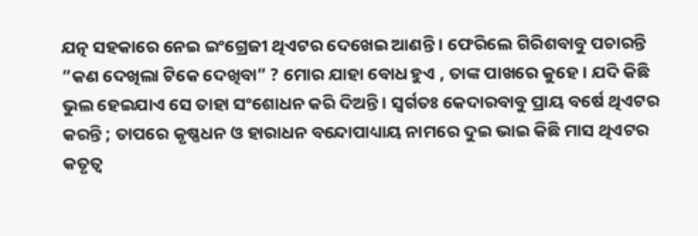ଯତ୍ନ ସହକାରେ ନେଇ ଇଂଗ୍ରେଜୀ ଥିଏଟର ଦେଖେଇ ଆଣନ୍ତି । ଫେରିଲେ ଗିରିଶବାବୁ ପଚାରନ୍ତି ”କଣ ଦେଖିଲା ଟିକେ ଦେଖିବା” ? ମୋର ଯାହା ବୋଧ ହୁଏ , ତାଙ୍କ ପାଖରେ କୁହେ। ଯଦି କିଛି ଭୁଲ ହେଇଯାଏ ସେ ତାହା ସଂଶୋଧନ କରି ଦିଅନ୍ତି । ସ୍ଵର୍ଗତଃ କେଦାରବାବୁ ପ୍ରାୟ ବର୍ଷେ ଥିଏଟର କରନ୍ତି ; ତାପରେ କୃଷ୍ଣଧନ ଓ ହାରାଧନ ବନ୍ଦୋପାଧ୍ୟାୟ ନାମରେ ଦୁଇ ଭାଇ କିଛି ମାସ ଥିଏଟର କତୃତ୍ଵ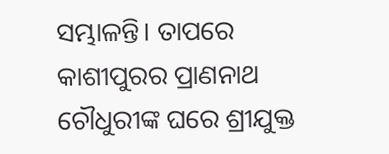ସମ୍ଭାଳନ୍ତି। ତାପରେ କାଶୀପୁରର ପ୍ରାଣନାଥ ଚୌଧୁରୀଙ୍କ ଘରେ ଶ୍ରୀଯୁକ୍ତ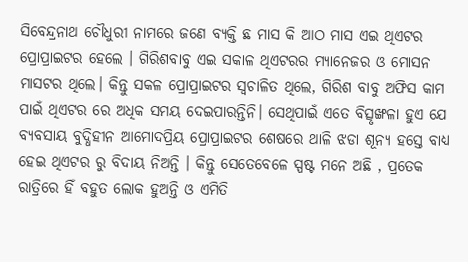ସିବେନ୍ଦ୍ରନାଥ ଚୌଧୁରୀ ନାମରେ ଜଣେ ବ୍ୟକ୍ତି ଛ ମାସ କି ଆଠ ମାସ ଏଇ ଥିଏଟର ପ୍ରୋପ୍ରାଇଟର ହେଲେ । ଗିରିଶବାବୁ ଏଇ ସକାଳ ଥିଏଟରର ମ୍ୟାନେଜର ଓ ମୋସନ ମାସଟର ଥିଲେ। କିନ୍ତୁ ସକଳ ପ୍ରୋପ୍ରାଇଟର ସ୍ଵଚାଳିତ ଥିଲେ, ଗିରିଶ ବାବୁ ଅଫିସ କାମ ପାଇଁ ଥିଏଟର ରେ ଅଧିକ ସମୟ ଦେଇପାରନ୍ତିନି। ସେଥିପାଇଁ ଏତେ ବିତ୍ସୃଙ୍ଖଳା ହୁଏ ଯେ ବ୍ୟବସାୟ ବୁଦ୍ଧିହୀନ ଆମୋଦପ୍ରିୟ ପ୍ରୋପ୍ରାଇଟର ଶେଷରେ ଥାଳି ଝଡା ଶୂନ୍ୟ ହସ୍ତେ ବାଧ୍ୟ ହେଇ ଥିଏଟର ରୁ ବିଦାୟ ନିଅନ୍ତି । କିନ୍ତୁ ସେତେବେଳେ ସ୍ପଷ୍ଟ ମନେ ଅଛି , ପ୍ରତେକ ରାତ୍ରିରେ ହିଁ ବହୁତ ଲୋକ ହୁଅନ୍ତି ଓ ଏମିତି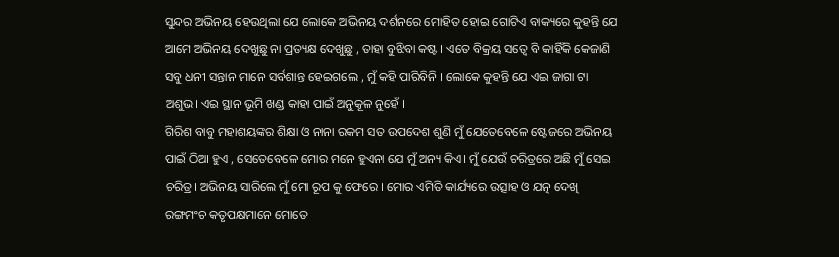ସୁନ୍ଦର ଅଭିନୟ ହେଉଥିଲା ଯେ ଲୋକେ ଅଭିନୟ ଦର୍ଶନରେ ମୋହିତ ହୋଇ ଗୋଟିଏ ବାକ୍ୟରେ କୁହନ୍ତି ଯେ ଆମେ ଅଭିନୟ ଦେଖୁଛୁ ନା ପ୍ରତ୍ୟକ୍ଷ ଦେଖୁଛୁ , ତାହା ବୁଝିବା କଷ୍ଟ । ଏତେ ବିକ୍ରୟ ସତ୍ୱେ ବି କାହିଁକି କେଜାଣି ସବୁ ଧନୀ ସନ୍ତାନ ମାନେ ସର୍ବଶାନ୍ତ ହେଇଗଲେ , ମୁଁ କହି ପାରିବିନି । ଲୋକେ କୁହନ୍ତି ଯେ ଏଇ ଜାଗା ଟା ଅଶୁଭ। ଏଇ ସ୍ଥାନ ଭୂମି ଖଣ୍ଡ କାହା ପାଇଁ ଅନୁକୂଳ ନୁହେଁ ।
ଗିରିଶ ବାବୁ ମହାଶୟଙ୍କର ଶିକ୍ଷା ଓ ନାନା ରକମ ସତ ଉପଦେଶ ଶୁଣି ମୁଁ ଯେତେବେଳେ ଷ୍ଟେଜରେ ଅଭିନୟ ପାଇଁ ଠିଆ ହୁଏ , ସେତେବେଳେ ମୋର ମନେ ହୁଏନା ଯେ ମୁଁ ଅନ୍ୟ କିଏ। ମୁଁ ଯେଉଁ ଚରିତ୍ରରେ ଅଛି ମୁଁ ସେଇ ଚରିତ୍ର। ଅଭିନୟ ସାରିଲେ ମୁଁ ମୋ ରୂପ କୁ ଫେରେ । ମୋର ଏମିତି କାର୍ଯ୍ୟରେ ଉତ୍ସାହ ଓ ଯତ୍ନ ଦେଖି ରଙ୍ଗମଂଚ କତୃପକ୍ଷମାନେ ମୋତେ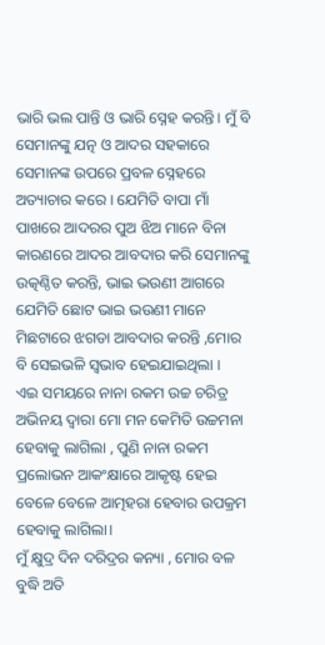ଭାରି ଭଲ ପାନ୍ତି ଓ ଭାରି ସ୍ନେହ କରନ୍ତି। ମୁଁ ବି ସେମାନଙ୍କୁ ଯତ୍ନ ଓ ଆଦର ସହକାରେ ସେମାନଙ୍କ ଉପରେ ପ୍ରବଳ ସ୍ନେହରେ ଅତ୍ୟାଚାର କରେ । ଯେମିତି ବାପା ମାଁ ପାଖରେ ଆଦରର ପୁଅ ଝିଅ ମାନେ ବିନା କାରଣରେ ଆଦର ଆବଦାର କରି ସେମାନଙ୍କୁ ଉତ୍କଣ୍ଠିତ କରନ୍ତି, ଭାଇ ଭଉଣୀ ଆଗରେ ଯେମିତି ଛୋଟ ଭାଇ ଭଉଣୀ ମାନେ ମିଛଟାରେ ଝଗଡା ଆବଦାର କରନ୍ତି ,ମୋର ବି ସେଇଭଳି ସ୍ୱଭାବ ହେଇଯାଇଥିଲା ।
ଏଇ ସମୟରେ ନାନା ରକମ ଉଚ୍ଚ ଚରିତ୍ର ଅଭିନୟ ଦ୍ୱାରା ମୋ ମନ କେମିତି ଉଚ୍ଚମନା ହେବାକୁ ଲାଗିଲା , ପୁଣି ନାନା ରକମ ପ୍ରଲୋଭନ ଆକଂକ୍ଷାରେ ଆକୃଷ୍ଟ ହେଇ ବେଳେ ବେଳେ ଆତ୍ମହରା ହେବାର ଉପକ୍ରମ ହେବାକୁ ଲାଗିଲା।
ମୁଁ କ୍ଷୁଦ୍ର ଦିନ ଦରିଦ୍ରର କନ୍ୟା , ମୋର ବଳ ବୁଦ୍ଧି ଅତି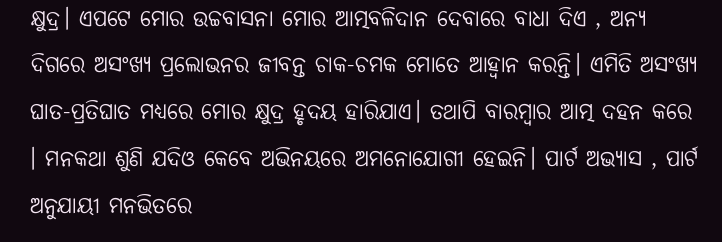କ୍ଷୁଦ୍ର। ଏପଟେ ମୋର ଉଚ୍ଚବାସନା ମୋର ଆତ୍ମବଳିଦାନ ଦେବାରେ ବାଧା ଦିଏ , ଅନ୍ୟ ଦିଗରେ ଅସଂଖ୍ୟ ପ୍ରଲୋଭନର ଜୀବନ୍ତ ଚାକ-ଚମକ ମୋତେ ଆହ୍ୱାନ କରନ୍ତି। ଏମିତି ଅସଂଖ୍ୟ ଘାତ-ପ୍ରତିଘାତ ମଧ୍ୟରେ ମୋର କ୍ଷୁଦ୍ର ହୃଦୟ ହାରିଯାଏ। ତଥାପି ବାରମ୍ବାର ଆତ୍ମ ଦହନ କରେ । ମନକଥା ଶୁଣି ଯଦିଓ କେବେ ଅଭିନୟରେ ଅମନୋଯୋଗୀ ହେଇନି। ପାର୍ଟ ଅଭ୍ୟାସ , ପାର୍ଟ ଅନୁଯାୟୀ ମନଭିତରେ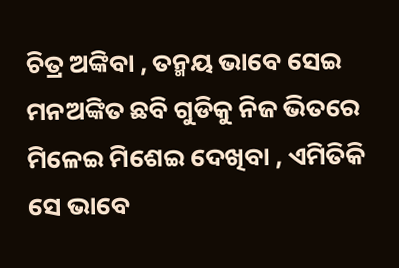ଚିତ୍ର ଅଙ୍କିବା , ତନ୍ମୟ ଭାବେ ସେଇ ମନଅଙ୍କିତ ଛବି ଗୁଡିକୁ ନିଜ ଭିତରେ ମିଳେଇ ମିଶେଇ ଦେଖିବା , ଏମିତିକି ସେ ଭାବେ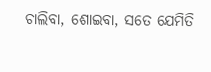ଚାଲିବା, ଶୋଇବା, ସତେ ଯେମିତି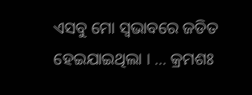ଏସବୁ ମୋ ସ୍ୱଭାବରେ ଜଡିତ ହେଇଯାଇଥିଲା । … କ୍ରମଶଃ